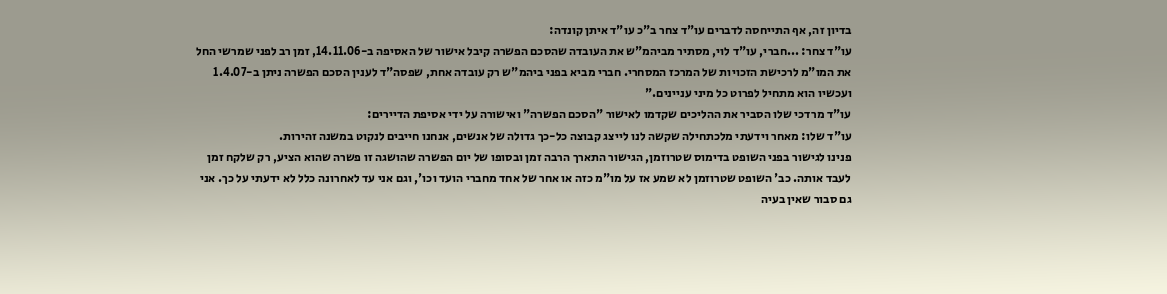בדיון זה, אף התייחסה לדברים עו"ד צחר ב"כ עו"ד איתן קונדה:
עו"ד צחר: ...חברי, עו"ד לוי, מסתיר מביהמ"ש את העובדה שהסכם הפשרה קיבל אישור של האסיפה ב-14.11.06, זמן רב לפני שמרשי החל את המו"מ לרכישת הזכויות של המרכז המסחרי. חברי מביא בפני ביהמ"ש רק עובדה אחת, שפסה"ד לענין הסכם הפשרה ניתן ב-1.4.07 ועכשיו הוא מתחיל לפרוט כל מיני עניינים."
עו"ד מרדכי שלו הסביר את ההליכים שקדמו לאישור "הסכם הפשרה" ואישורה על ידי אסיפת הדיירים:
עו"ד שלו: מאחר וידעתי מלכתחילה שקשה לנו לייצג קבוצה כל-כך גדולה של אנשים, אנחנו חייבים לנקוט במשנה זהירות.
פנינו לגישור בפני השופט בדימוס שטרוזמן, הגישור התארך הרבה זמן ובסופו של יום הפשרה שהושגה זו פשרה שהוא הציע, רק שלקח זמן לעבד אותה. כב' השופט שטרוזמן לא שמע אז על מו"מ כזה או אחר של אחד מחברי הועד וכו', וגם אני עד לאחרונה כלל לא ידעתי על כך. אני גם סבור שאין בעיה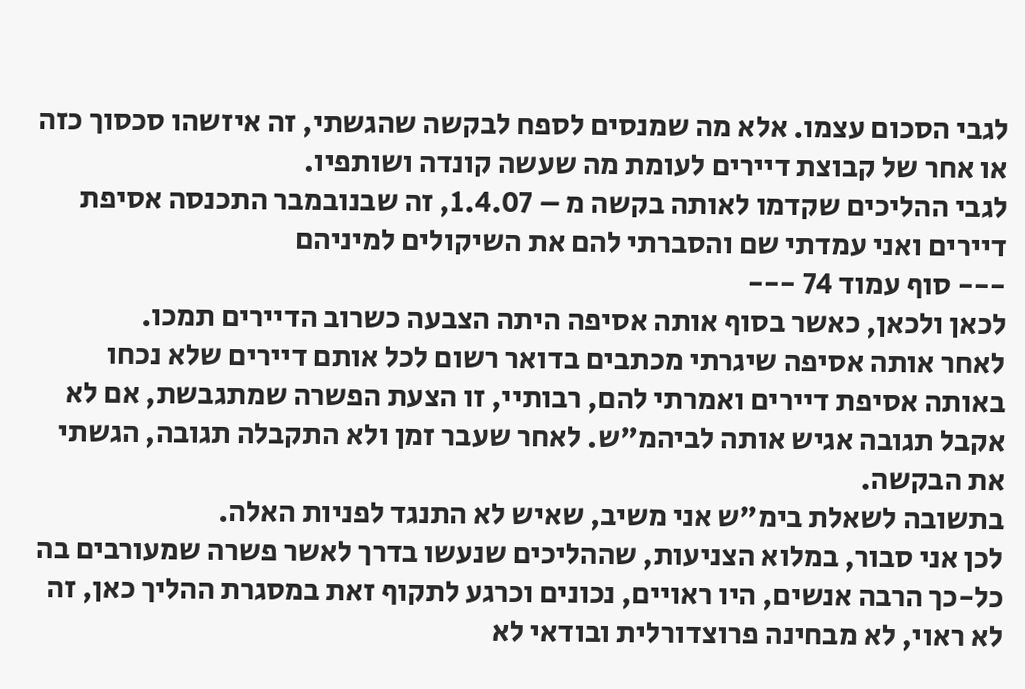לגבי הסכום עצמו. אלא מה שמנסים לספח לבקשה שהגשתי, זה איזשהו סכסוך כזה או אחר של קבוצת דיירים לעומת מה שעשה קונדה ושותפיו.
לגבי ההליכים שקדמו לאותה בקשה מ – 1.4.07, זה שבנובמבר התכנסה אסיפת דיירים ואני עמדתי שם והסברתי להם את השיקולים למיניהם
--- סוף עמוד 74 ---
לכאן ולכאן, כאשר בסוף אותה אסיפה היתה הצבעה כשרוב הדיירים תמכו.
לאחר אותה אסיפה שיגרתי מכתבים בדואר רשום לכל אותם דיירים שלא נכחו באותה אסיפת דיירים ואמרתי להם, רבותיי, זו הצעת הפשרה שמתגבשת, אם לא אקבל תגובה אגיש אותה לביהמ"ש. לאחר שעבר זמן ולא התקבלה תגובה, הגשתי את הבקשה.
בתשובה לשאלת בימ"ש אני משיב, שאיש לא התנגד לפניות האלה.
לכן אני סבור, במלוא הצניעות, שההליכים שנעשו בדרך לאשר פשרה שמעורבים בה כל-כך הרבה אנשים, היו ראויים, נכונים וכרגע לתקוף זאת במסגרת ההליך כאן, זה לא ראוי, לא מבחינה פרוצדורלית ובודאי לא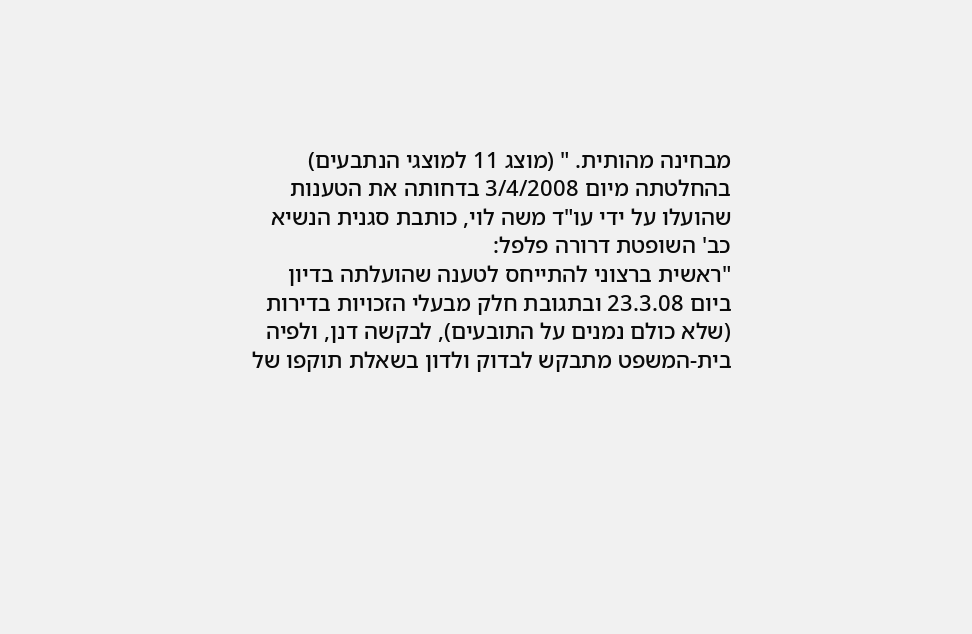מבחינה מהותית. " (מוצג 11 למוצגי הנתבעים)
בהחלטתה מיום 3/4/2008 בדחותה את הטענות שהועלו על ידי עו"ד משה לוי, כותבת סגנית הנשיא כב' השופטת דרורה פלפל:
"ראשית ברצוני להתייחס לטענה שהועלתה בדיון ביום 23.3.08 ובתגובת חלק מבעלי הזכויות בדירות (שלא כולם נמנים על התובעים), לבקשה דנן, ולפיה בית-המשפט מתבקש לבדוק ולדון בשאלת תוקפו של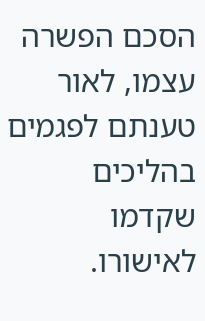הסכם הפשרה עצמו, לאור טענתם לפגמים בהליכים שקדמו לאישורו.